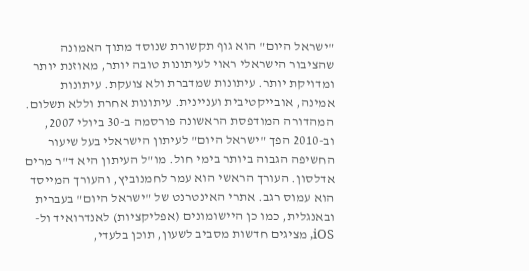"ישראל היום" הוא גוף תקשורת שנוסד מתוך האמונה שהציבור הישראלי ראוי לעיתונות טובה יותר, מאוזנת יותר ומדויקת יותר. עיתונות שמדברת ולא צועקת. עיתונות אמינה, אובייקטיבית ועניינית. עיתונות אחרת וללא תשלום. המהדורה המודפסת הראשונה פורסמה ב-30 ביולי 2007, וב-2010 הפך "ישראל היום" לעיתון הישראלי בעל שיעור החשיפה הגבוה ביותר בימי חול. מו"ל העיתון היא ד"ר מרים אדלסון. העורך הראשי הוא עמר לחמנוביץ, והעורך המייסד הוא עמוס רגב. אתרי האינטרנט של "ישראל היום" בעברית ובאנגלית, כמו כן היישומונים (אפליקציות) לאנדרואיד ול-iOS, מציגים חדשות מסביב לשעון, תוכן בלעדי,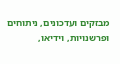מבזקים ועדכונים, ניתוחים ופרשנויות, וידיאו,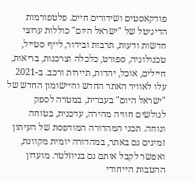פודקאסטים ושידורים חיים. פלטפורמות הדיגיטל של "ישראל היום" כוללות ערוצי חדשות ודעות, תרבות ובידור, לייף סטייל, טכנולוגיה, ספורט, כלכלה וצרכנות, בריאות, חיילים, אוכל, יהדות, תיירות ורכב. ב-2021 עלו לאוויר האתר החדש והיישומון החדש של "ישראל היום" בעברית, במטרה לספק לגולשים חוויה מהירה, עדכנית, בטוחה ונוחה. תכני המהדורה המודפסת של העיתון זמינים גם באתר, במהדורה יומית מקוונת, ואפשר לקבל אותם גם בניוזלטר. מועדון ההטבות הייחודי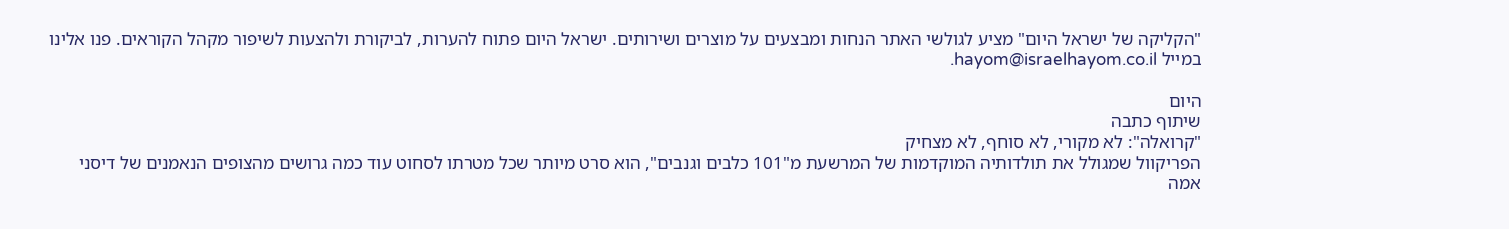"הקליקה של ישראל היום" מציע לגולשי האתר הנחות ומבצעים על מוצרים ושירותים. ישראל היום פתוח להערות, לביקורת ולהצעות לשיפור מקהל הקוראים. פנו אלינו במייל hayom@israelhayom.co.il.

היום
שיתוף כתבה
"קרואלה": לא מקורי, לא סוחף, לא מצחיק
הפריקוול שמגולל את תולדותיה המוקדמות של המרשעת מ"101 כלבים וגנבים", הוא סרט מיותר שכל מטרתו לסחוט עוד כמה גרושים מהצופים הנאמנים של דיסני
אמה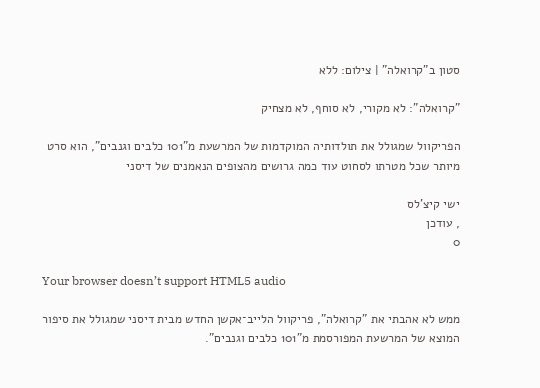סטון ב"קרואלה" | צילום: ללא

"קרואלה": לא מקורי, לא סוחף, לא מצחיק

הפריקוול שמגולל את תולדותיה המוקדמות של המרשעת מ"101 כלבים וגנבים", הוא סרט מיותר שכל מטרתו לסחוט עוד כמה גרושים מהצופים הנאמנים של דיסני

ישי קיצ'לס
, עודכן
0

Your browser doesn’t support HTML5 audio

ממש לא אהבתי את "קרואלה", פריקוול הלייב־אקשן החדש מבית דיסני שמגולל את סיפור המוצא של המרשעת המפורסמת מ"101 כלבים וגנבים".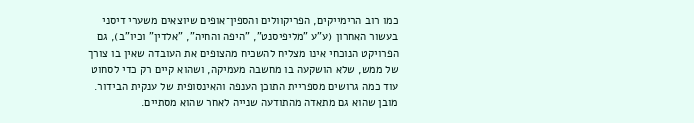כמו רוב הרימייקים, הפריקוולים והספין־אופים שיוצאים משערי דיסני בעשור האחרון (ע"ע "מליפיסנט", "היפה והחיה", "אלדין" וכיו"ב), גם הפרויקט הנוכחי אינו מצליח להשכיח מהצופים את העובדה שאין בו צורך של ממש, שלא הושקעה בו מחשבה מעמיקה, ושהוא קיים רק כדי לסחוט עוד כמה גרושים מספריית התוכן הענפה והאינסופית של ענקית הבידור. מובן שהוא גם מתאדה מהתודעה שנייה לאחר שהוא מסתיים.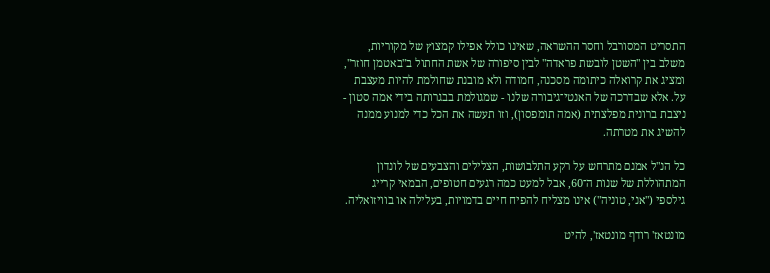התסריט המסורבל וחסר ההשראה, שאינו כולל אפילו קמצוץ של מקוריות, משלב בין "השטן לובשת פראדה" לבין סיפורה של אשת החתול ב"באטמן חוזר", ומציג את קרואלה כיתומה מסכנה, חמודה ולא מובנת שחולמת להיות מעצבת על. אלא שבדרכה של האנטי־גיבורה שלנו - שמגולמת בבגרותה בידי אמה סטון - ניצבת ברונית מפלצתית (אמה תומפסון), וזו תעשה את הכל כדי למנוע ממנה להשיג את מטרתה.

כל הנ"ל אמנם מתרחש על רקע התלבושות, הצלילים והצבעים של לונדון המתהוללת של שנות ה־60, אבל למעט כמה רגעים חטופים, הבמאי קרייג גילספי ("אני, טוניה") אינו מצליח להפיח חיים בדמויות, בעלילה או בוויזואליה.

מונטאז' רודף מונטאז', להיט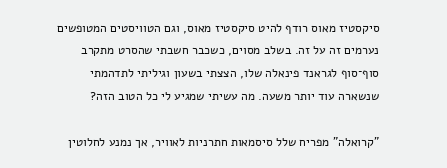סיקסטיז מאוס רודף להיט סיקסטיז מאוס, וגם הטוויסטים המטופשים נערמים זה על זה. בשלב מסוים, כשכבר חשבתי שהסרט מתקרב סוף־סוף לגראנד פינאלה שלו, הצצתי בשעון וגיליתי לתדהמתי שנשארה עוד יותר משעה. מה עשיתי שמגיע לי כל הטוב הזה?

"קרואלה" מפריח שלל סיסמאות חתרניות לאוויר, אך נמנע לחלוטין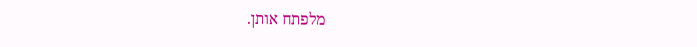מלפתח אותן.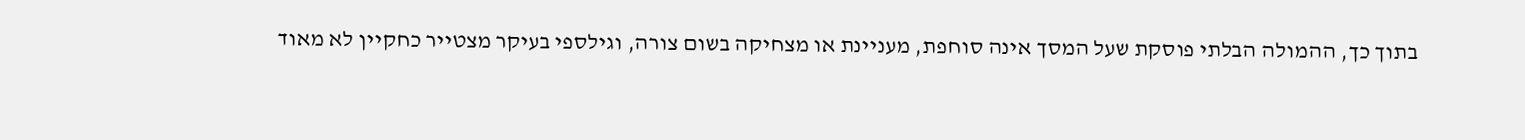בתוך כך, ההמולה הבלתי פוסקת שעל המסך אינה סוחפת, מעניינת או מצחיקה בשום צורה, וגילספי בעיקר מצטייר כחקיין לא מאוד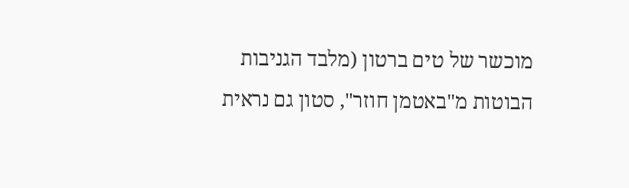מוכשר של טים ברטון (מלבד הגניבות הבוטות מ"באטמן חוזר", סטון גם נראית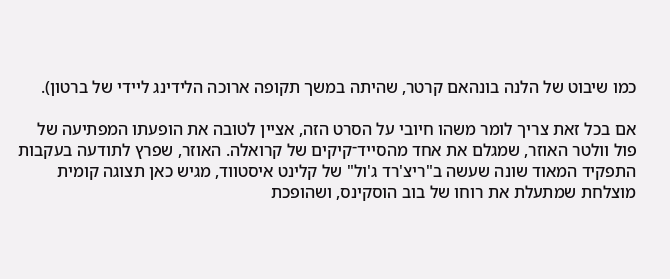כמו שיבוט של הלנה בונהאם קרטר, שהיתה במשך תקופה ארוכה הלידינג ליידי של ברטון).

אם בכל זאת צריך לומר משהו חיובי על הסרט הזה, אציין לטובה את הופעתו המפתיעה של פול וולטר האוזר, שמגלם את אחד מהסייד־קיקים של קרואלה. האוזר, שפרץ לתודעה בעקבות התפקיד המאוד שונה שעשה ב"ריצ'רד ג'ול" של קלינט איסטווד, מגיש כאן תצוגה קומית מוצלחת שמתעלת את רוחו של בוב הוסקינס, ושהופכת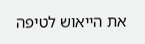את הייאוש לטיפה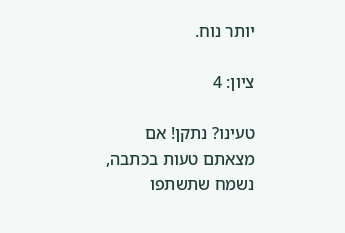יותר נוח.

ציון: 4

טעינו? נתקן! אם מצאתם טעות בכתבה, נשמח שתשתפו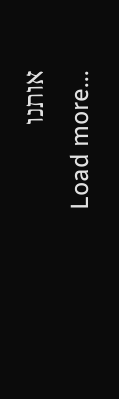אותנו
Load more...